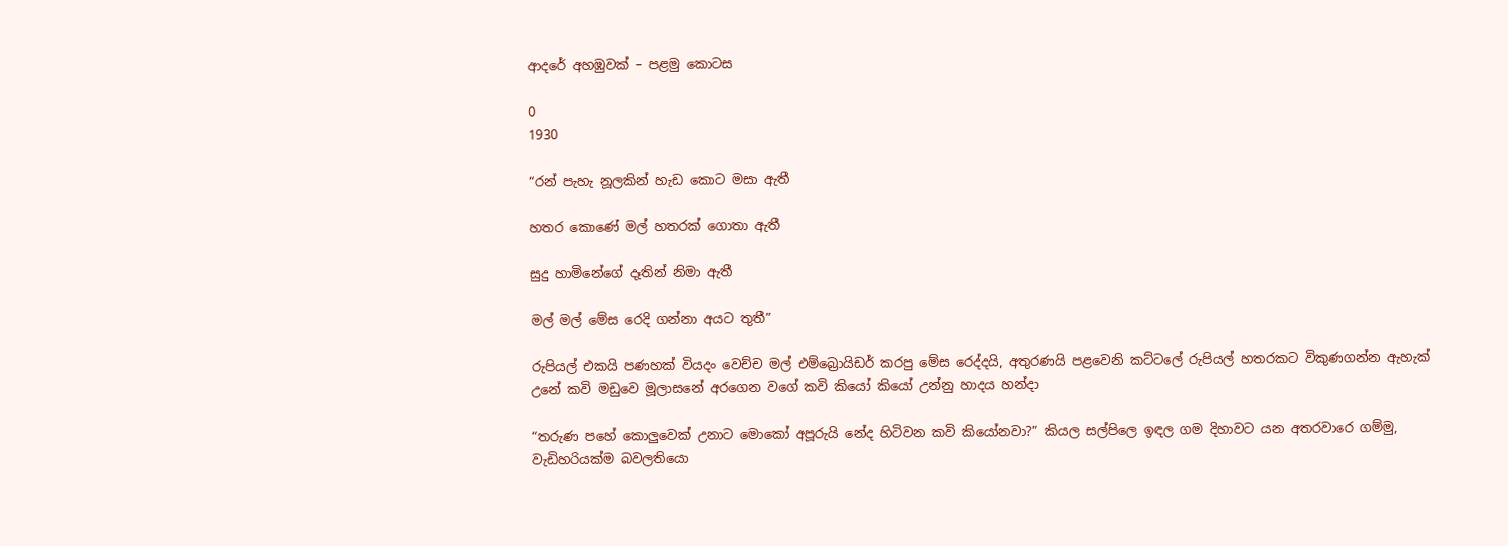ආදරේ අහඹුවක් – පළමු කොටස

0
1930

“රන් පැහැ නූලකින් හැඩ කොට මසා ඇතී

හතර කොණේ මල් හතරක් ගොතා ඇතී

සුදු හාමිනේගේ දෑතින් නිමා ඇතී

මල් මල් මේස රෙදි ගන්නා අයට තුතී”

රුපියල් එකයි පණහක් වියදං වෙච්ච මල් එම්බ්‍රොයිඩර් කරපු මේස රෙද්දයි, අතුරණයි පළවෙනි කට්ටලේ රුපියල් හතරකට විකුණගන්න ඇහැක් උනේ කවි මඩුවෙ මූලාසනේ අරගෙන වගේ කවි කියෝ කියෝ උන්නු හාදය හන්දා

“තරුණ පහේ කොලුවෙක් උනාට මොකෝ අපූරුයි නේද හිටිවන කවි කියෝනවා?” කියල සල්පිලෙ ඉඳල ගම දිහාවට යන අතරවාරෙ ගම්මු, වැඩිහරියක්ම බවලතියො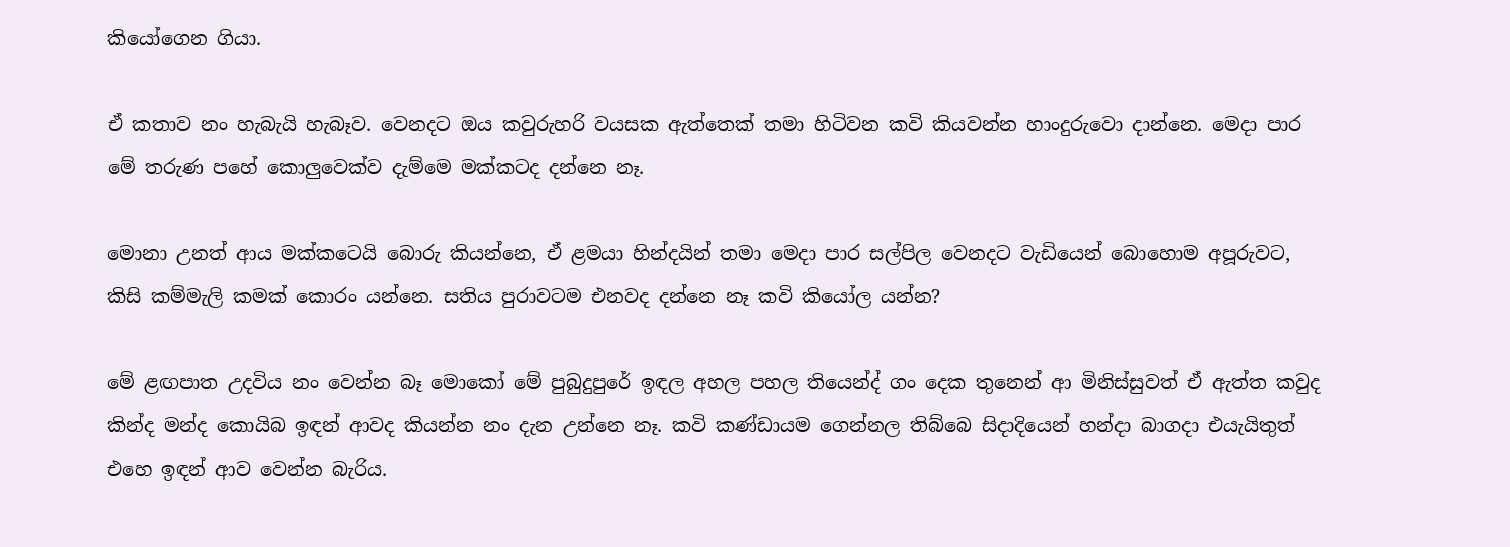කියෝගෙන ගියා.

ඒ කතාව නං හැබැයි හැබෑව. වෙනදට ඔය කවුරුහරි වයසක ඇත්තෙක් තමා හිටිවන කවි කියවන්න හාංදුරුවො දාන්නෙ. මෙදා පාර මේ තරුණ පහේ කොලුවෙක්ව දැම්මෙ මක්කටද දන්නෙ නෑ.

මොනා උනත් ආය මක්කටෙයි බොරු කියන්නෙ, ඒ ළමයා හින්දයින් තමා මෙදා පාර සල්පිල වෙනදට වැඩියෙන් බොහොම අපූරුවට, කිසි කම්මැලි කමක් කොරං යන්නෙ. සතිය පුරාවටම එනවද දන්නෙ නෑ කවි කියෝල යන්න?

මේ ළඟපාත උදවිය නං වෙන්න බෑ මොකෝ මේ පුබුදුපුරේ ඉඳල අහල පහල තියෙන්ද් ගං දෙක තුනෙන් ආ මිනිස්සුවත් ඒ ඇත්ත කවුද කින්ද මන්ද කොයිබ ඉඳන් ආවද කියන්න නං දැන උන්නෙ නෑ. කවි කණ්ඩායම ගෙන්නල තිබ්බෙ සිදාදියෙන් හන්දා බාගදා එයැයිතුත් එහෙ ඉඳන් ආව වෙන්න බැරිය.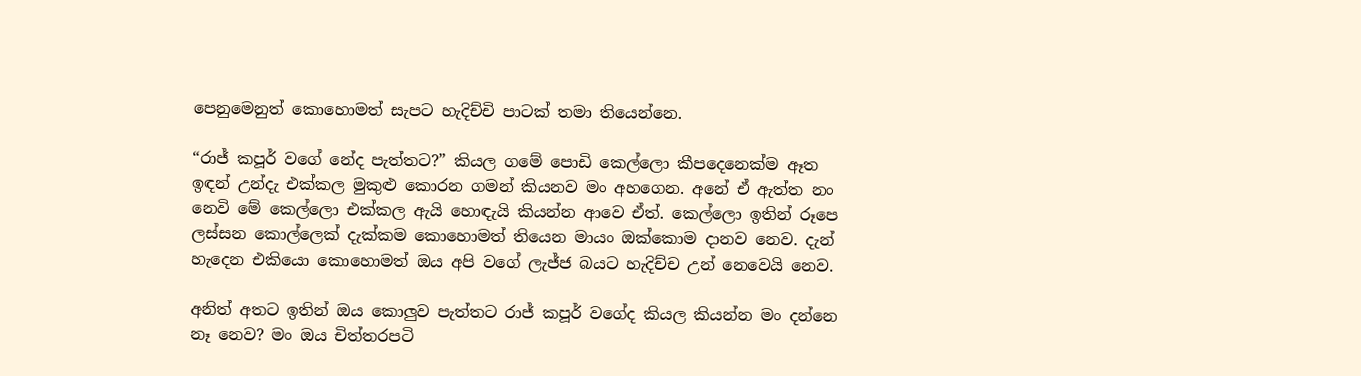පෙනුමෙනුත් කොහොමත් සැපට හැදිච්චි පාටක් තමා තියෙන්නෙ.

“රාජ් කපූර් වගේ නේද පැත්තට?” කියල ගමේ පොඩි කෙල්ලො කීපදෙනෙක්ම ඈත ඉඳන් උන්දැ එක්කල මුකුළු කොරන ගමන් කියනව මං අහගෙන. අනේ ඒ ඇත්ත නං නෙවි මේ කෙල්ලො එක්කල ඇයි හොඳැයි කියන්න ආවෙ ඒත්. කෙල්ලො ඉතින් රූපෙ ලස්සන කොල්ලෙක් දැක්කම කොහොමත් තියෙන මායං ඔක්කොම දානව නෙව. දැන් හැදෙන එකියො කොහොමත් ඔය අපි වගේ ලැජ්ජ බයට හැදිච්ච උන් නෙවෙයි නෙව.

අනිත් අතට ඉතින් ඔය කොලුව පැත්තට රාජ් කපූර් වගේද කියල කියන්න මං දන්නෙ නෑ නෙව? මං ඔය චිත්තරපටි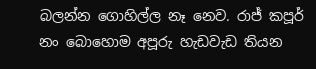බලන්න ගොහිල්ල නෑ නෙව. රාජ් කපූර් නං බොහොම අපූරු හැඩවැඩ තියන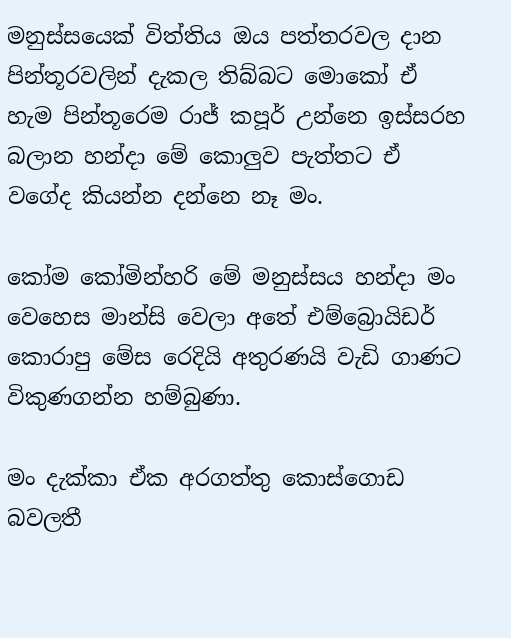මනුස්සයෙක් විත්තිය ඔය පත්තරවල දාන පින්තූරවලින් දැකල තිබ්බට මොකෝ ඒ හැම පින්තූරෙම රාජ් කපූර් උන්නෙ ඉස්සරහ බලාන හන්දා මේ කොලුව පැත්තට ඒ වගේද කියන්න දන්නෙ නෑ මං.

කෝම කෝමින්හරි මේ මනුස්සය හන්දා මං වෙහෙස මාන්සි වෙලා අතේ එම්බ්‍රොයිඩර් කොරාපු මේස රෙදියි අතුරණයි වැඩි ගාණට විකුණගන්න හම්බුණා.

මං දැක්කා ඒක අරගත්තු කොස්ගොඩ බවලතී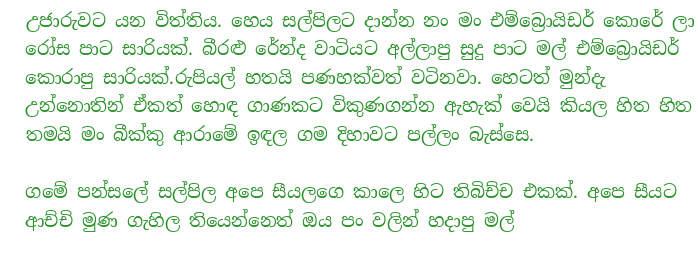උජාරුවට යන විත්තිය. හෙය සල්පිලට දාන්න නං මං එම්බ්‍රොයිඩර් කොරේ ලා රෝස පාට සාරියක්. බීරළු රේන්ද වාටියට අල්ලාපු සුදු පාට මල් එම්බ්‍රොයිඩර් කොරාපු සාරියක්.රුපියල් හතයි පණහක්වත් වටිනවා. හෙටත් මුන්දැ උන්නොතින් ඒකත් හොඳ ගාණකට විකුණගන්න ඇහැක් වෙයි කියල හිත හිත තමයි මං බීක්කු ආරාමේ ඉඳල ගම දිහාවට පල්ලං බැස්සෙ.

ගමේ පන්සලේ සල්පිල අපෙ සීයලගෙ කාලෙ හිට තිබිච්ච එකක්. අපෙ සීයට ආච්චි මුණ ගැහිල තියෙන්නෙත් ඔය පං වලින් හදාපු මල්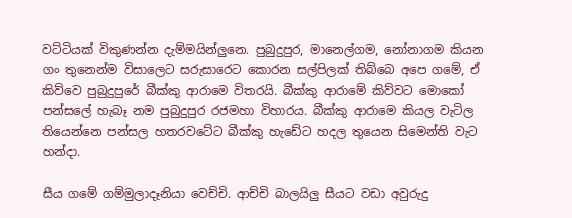වට්ටියක් විකුණන්න දැම්මයින්ලුනෙ. පුබුදුපුර, මානෙල්ගම, නෝනාගම කියන ගං තුනෙන්ම විසාලෙට සරුසාරෙට කොරන සල්පිලක් තිබ්බෙ අපෙ ගමේ, ඒ කිව්වෙ පුබුදුපුරේ බීක්කු ආරාමෙ විතරයි. බීක්කු ආරාමේ කිව්වට මොකෝ පන්සලේ හැබෑ නම පුබුදුපුර රජමහා විහාරය. බීක්කු ආරාමෙ කියල වැටිල තියෙන්නෙ පන්සල හතරවටේට බීක්කු හැඩේට හදල තුයෙන සිමෙන්ති වැට හන්දා.

සීය ගමේ ගම්මුලාදෑනියා වෙච්චි. ආච්චි බාලයිලු සීයට වඩා අවුරුදු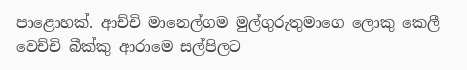පාළොහක්. ආච්චි මානෙල්ගම මුල්ගුරුතුමාගෙ ලොකු කෙලී වෙච්චි බීක්කු ආරාමෙ සල්පිලට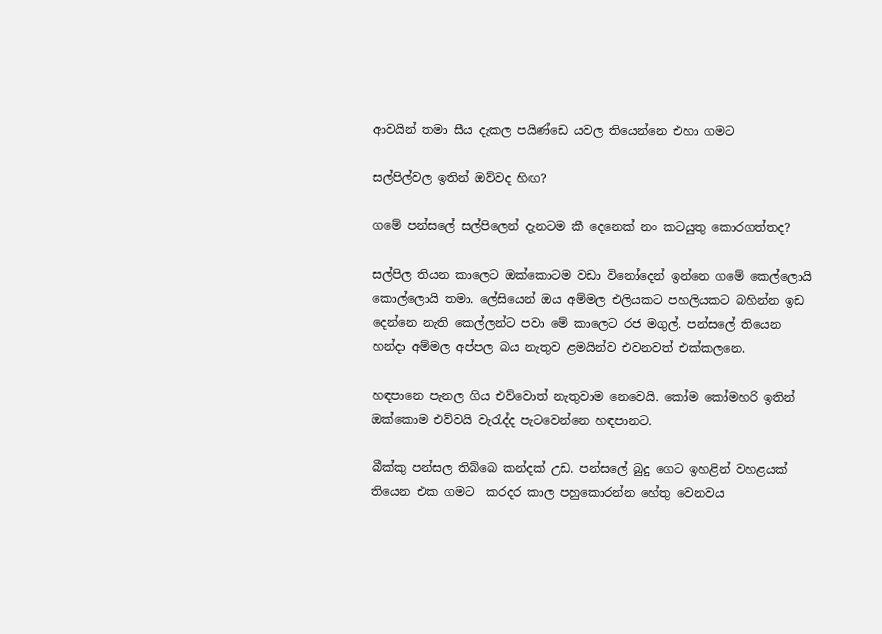ආවයින් තමා සීය දැකල පයිණ්ඩෙ යවල තියෙන්නෙ එහා ගමට

සල්පිල්වල ඉතින් ඔව්වද හිඟ?

ගමේ පන්සලේ සල්පිලෙන් දැනටම කී දෙනෙක් නං කටයුතු කොරගත්තද?

සල්පිල තියන කාලෙට ඔක්කොටම වඩා විනෝදෙන් ඉන්නෙ ගමේ කෙල්ලොයි කොල්ලොයි තමා. ලේසියෙන් ඔය අම්මල එලියකට පහලියකට බහින්න ඉඩ දෙන්නෙ නැති කෙල්ලන්ට පවා මේ කාලෙට රජ මගුල්. පන්සලේ තියෙන හන්දා අම්මල අප්පල බය නැතුව ළමයින්ව එවනවත් එක්කලනෙ.

හඳපානෙ පැනල ගිය එව්වොත් නැතුවාම නෙවෙයි. කෝම කෝමහරි ඉතින් ඔක්කොම එව්වයි වැරැද්ද පැටවෙන්නෙ හඳපානට.

බීක්කු පන්සල තිබ්බෙ කන්දක් උඩ. පන්සලේ බුදු ගෙට ඉහළින් වහළයක් තියෙන එක ගමට  කරදර කාල පහුකොරන්න හේතු වෙනවය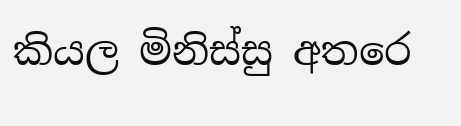කියල මිනිස්සු අතරෙ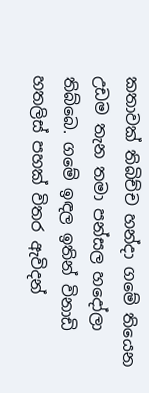කතාවක් තිබිච්ච හන්දා ගමේ තියෙන උඩම තැන තමා පන්සල හදෝලා තිබ්බෙ. ගමේ ඉඳල ඉතින් විනාඩි හතලිස් පහක් විතර ඇවිදන්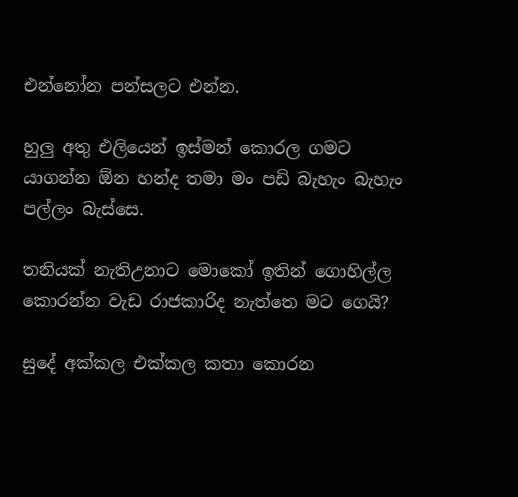එන්නෝන පන්සලට එන්න.

හුලු අතු එලියෙන් ඉස්මන් කොරල ගමට යාගන්න ඕන හන්ද තමා මං පඩි බැහැං බැහැං පල්ලං බැස්සෙ.

තනියක් නැතිඋනාට මොකෝ ඉතින් ගොහිල්ල කොරන්න වැඩ රාජකාරිද නැත්තෙ මට ගෙයි?

සුදේ අක්කල එක්කල කතා කොරන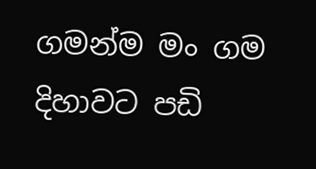ගමන්ම මං ගම දිහාවට පඩි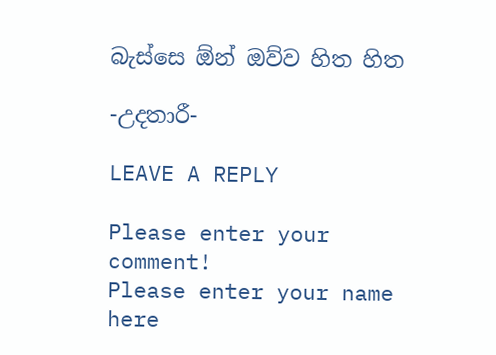බැස්සෙ ඕන් ඔව්ව හිත හිත

-උදතාරී-

LEAVE A REPLY

Please enter your comment!
Please enter your name here